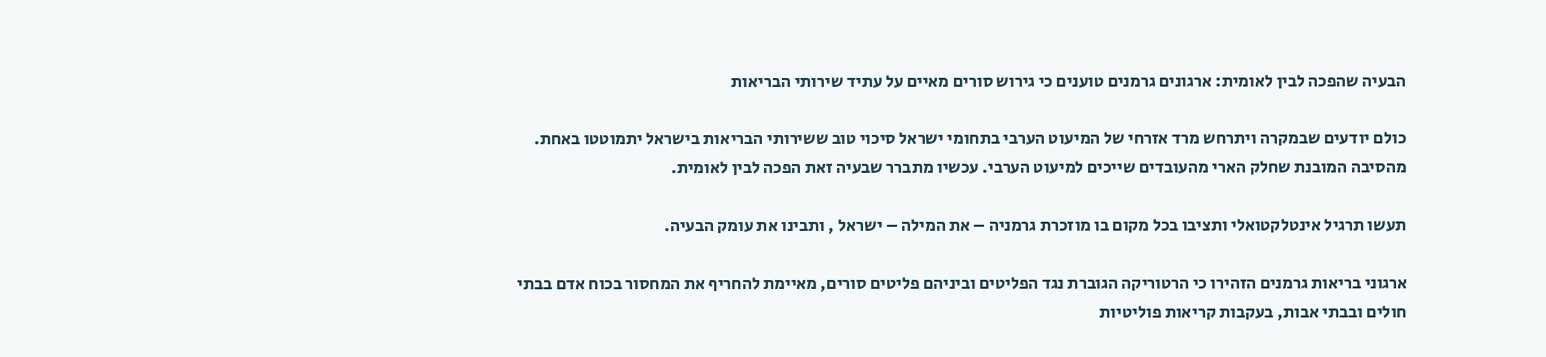הבעיה שהפכה לבין לאומית: ארגונים גרמנים טוענים כי גירוש סורים מאיים על עתיד שירותי הבריאות

כולם יודעים שבמקרה ויתרחש מרד אזרחי של המיעוט הערבי בתחומי ישראל סיכוי טוב ששירותי הבריאות בישראל יתמוטטו באחת. מהסיבה המובנת שחלק הארי מהעובדים שייכים למיעוט הערבי. עכשיו מתברר שבעיה זאת הפכה לבין לאומית.

תעשו תרגיל אינטלקטואלי ותציבו בכל מקום בו מוזכרת גרמניה – את המילה – ישראל , ותבינו את עומק הבעיה.

ארגוני בריאות גרמנים הזהירו כי הרטוריקה הגוברת נגד הפליטים וביניהם פליטים סורים, מאיימת להחריף את המחסור בכוח אדם בבתי חולים ובבתי אבות, בעקבות קריאות פוליטיות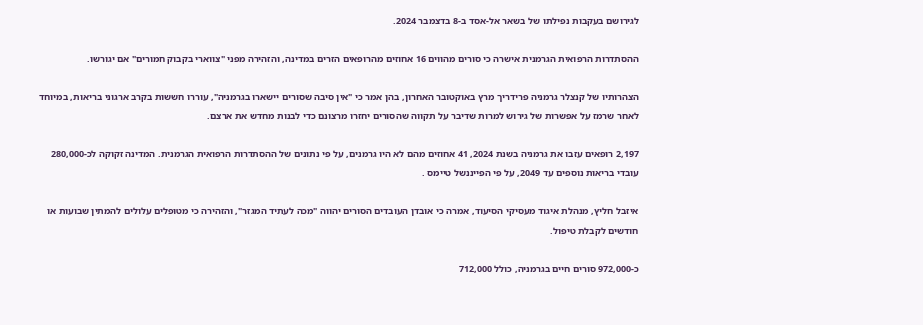לגירושם בעקבות נפילתו של בשאר אל-אסד ב-8 בדצמבר 2024.

ההסתדרות הרפואית הגרמנית אישרה כי סורים מהווים 16 אחוזים מהרופאים הזרים במדינה, והזהירה מפני "צווארי בקבוק חמורים" אם יגורשו.

הצהרותיו של קנצלר גרמניה פרידריך מרץ באוקטובר האחרון, בהן אמר כי "אין סיבה שסורים יישארו בגרמניה", עוררו חששות בקרב ארגוני בריאות, במיוחד לאחר שרמז על אפשרות של גירוש למרות שדיבר על תקווה שהסורים יחזרו מרצונם כדי לבנות מחדש את ארצם.

2,197 רופאים עזבו את גרמניה בשנת 2024, 41 אחוזים מהם לא היו גרמנים, על פי נתונים של ההסתדרות הרפואית הגרמנית. המדינה זקוקה לכ-280,000 עובדי בריאות נוספים עד 2049, על פי הפייננשל טיימס .

איזבל חליץ, מנהלת איגוד מעסיקי הסיעוד, אמרה כי אובדן העובדים הסורים יהווה "מכה לעתיד המגזר", והזהירה כי מטופלים עלולים להמתין שבועות או חודשים לקבלת טיפול.

כ-972,000 סורים חיים בגרמניה, כולל 712,000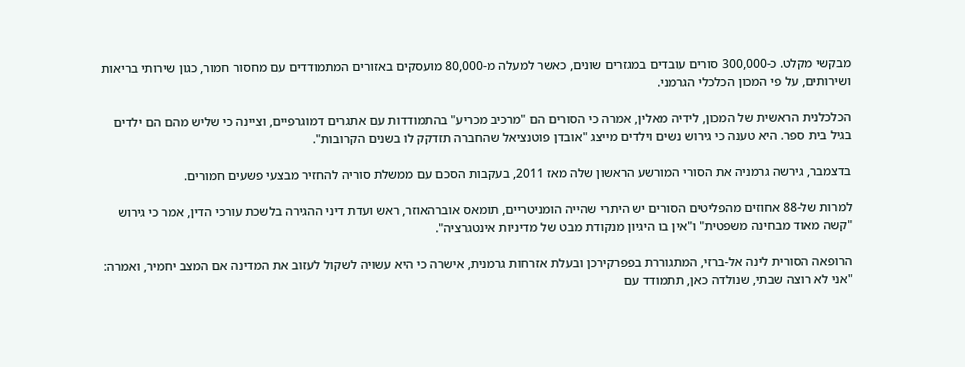מבקשי מקלט. כ-300,000 סורים עובדים במגזרים שונים, כאשר למעלה מ-80,000 מועסקים באזורים המתמודדים עם מחסור חמור, כגון שירותי בריאות ושירותים, על פי המכון הכלכלי הגרמני.

הכלכלנית הראשית של המכון, לידיה מאלין, אמרה כי הסורים הם "מרכיב מכריע" בהתמודדות עם אתגרים דמוגרפיים, וציינה כי שליש מהם הם ילדים בגיל בית ספר. היא טענה כי גירוש נשים וילדים מייצג "אובדן פוטנציאל שהחברה תזדקק לו בשנים הקרובות".

בדצמבר, גירשה גרמניה את הסורי המורשע הראשון שלה מאז 2011, בעקבות הסכם עם ממשלת סוריה להחזיר מבצעי פשעים חמורים.

למרות של-88 אחוזים מהפליטים הסורים יש היתרי שהייה הומניטריים, תומאס אוברהאוזר, ראש ועדת דיני ההגירה בלשכת עורכי הדין, אמר כי גירוש "קשה מאוד מבחינה משפטית" ו"אין בו היגיון מנקודת מבט של מדיניות אינטגרציה".

הרופאה הסורית לינה אל-ברזי, המתגוררת בפפרקירכן ובעלת אזרחות גרמנית, אישרה כי היא עשויה לשקול לעזוב את המדינה אם המצב יחמיר, ואמרה: "אני לא רוצה שבתי, שנולדה כאן, תתמודד עם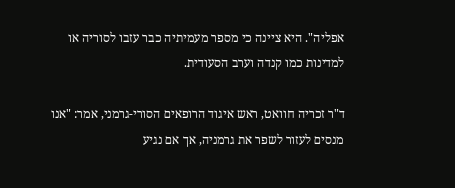אפליה". היא ציינה כי מספר מעמיתיה כבר עזבו לסוריה או למדינות כמו קנדה וערב הסעודית.

ד"ר זכריה חוואט, ראש איגוד הרופאים הסורי-גרמני, אמר: "אנו מנסים לעזור לשפר את גרמניה, אך אם נגיע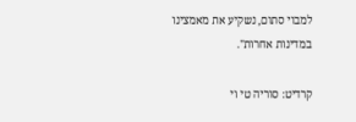למבוי סתום, נשקיע את מאמצינו במדינות אחרות".

קרדיט: סוריה טי וי